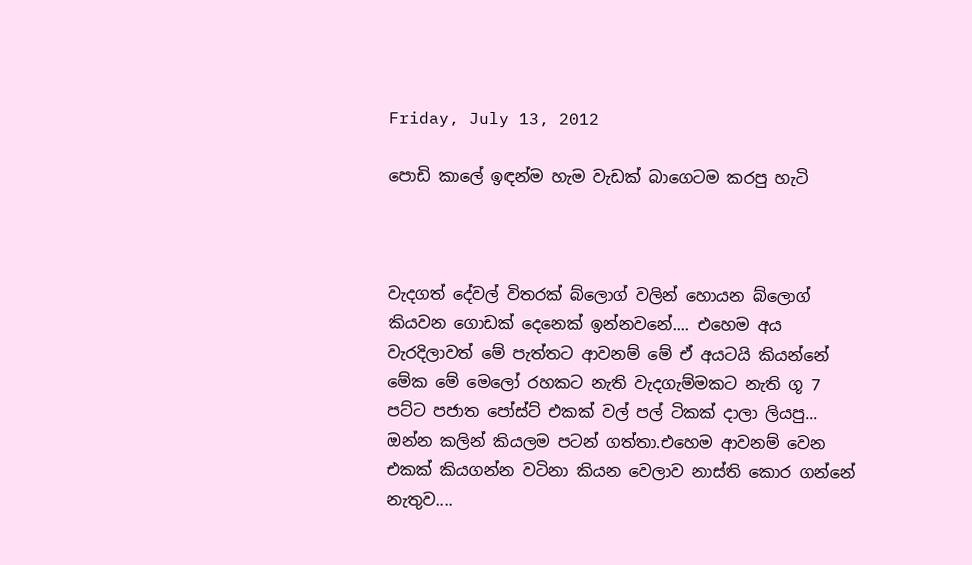Friday, July 13, 2012

පොඩි කාලේ ඉඳන්ම හැම වැඩක් බාගෙටම කරපු හැටි



වැදගත් දේවල් විතරක් බ්ලොග් වලින් හොයන බ්ලොග් කියවන ගොඩක් දෙනෙක් ඉන්නවනේ.... එහෙම අය වැරදිලාවත් මේ පැත්තට ආවනම් මේ ඒ අයටයි කියන්නේ මේක මේ මෙලෝ රහකට නැති වැදගැම්මකට නැති ගූ 7 පට්ට පජාත පෝස්ට් එකක් වල් පල් ටිකක් දාලා ලියපු... ඔන්න කලින් කියලම පටන් ගත්තා.එහෙම ආවනම් වෙන එකක් කියගන්න වටිනා කියන වෙලාව නාස්ති කොර ගන්නේ නැතුව....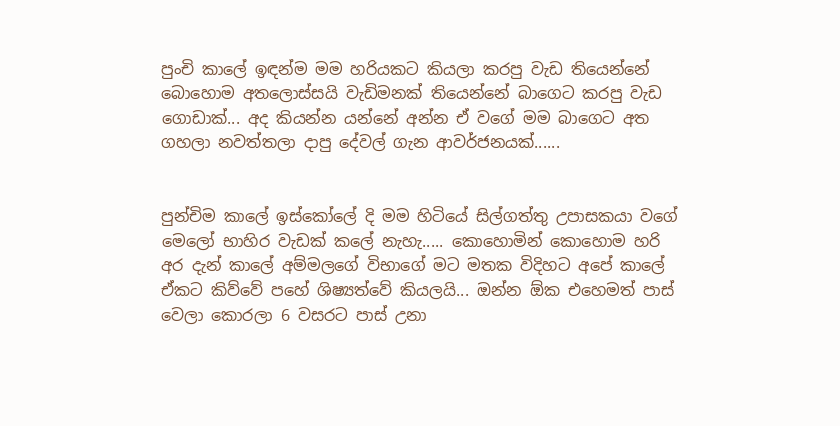පුංචි කාලේ ඉඳන්ම මම හරියකට කියලා කරපු වැඩ තියෙන්නේ බොහොම අතලොස්සයි වැඩිමනක් තියෙන්නේ බාගෙට කරපු වැඩ ගොඩාක්... අද කියන්න යන්නේ අන්න ඒ වගේ මම බාගෙට අත ගහලා නවත්තලා දාපු දේවල් ගැන ආවර්ජනයක්......


පුන්චිම කාලේ ඉස්කෝලේ දි මම හිටියේ සිල්ගත්තු උපාසකයා වගේ මෙලෝ භාහිර වැඩක් කලේ නැහැ..... කොහොමින් කොහොම හරි අර දැන් කාලේ අම්මලගේ විභාගේ මට මතක විදිහට අපේ කාලේ ඒකට කිව්වේ පහේ ශිෂ්‍යත්වේ කියලයි... ඔන්න ඕක එහෙමත් පාස් වෙලා කොරලා 6 වසරට පාස් උනා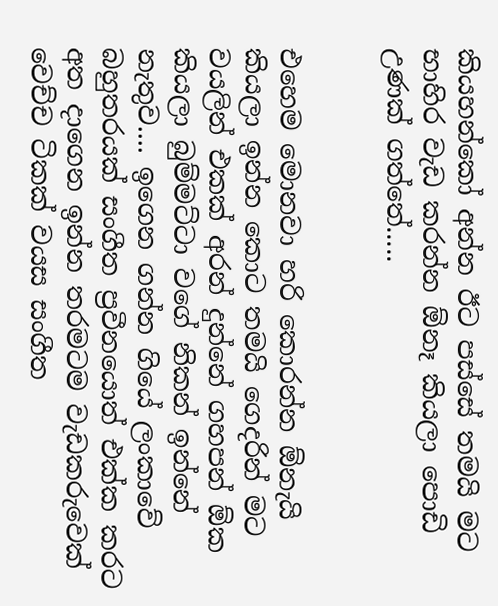කියහන්කෝ අන්න ඊට පස්සේ තමයි මට භාහිර වැඩ කරන්න ඕනෑ කියලා පොඩි උණක් ගත්තේ.....


එහෙම මොනවා හරි කොරන්න ඕනැයි කියලා ඉන්න කොට තමයි ගෙදරින් මට වයලින් එකක් අරන් දුන්නේ ගහපන් ඕක කියලා බුම්මට්ටා වගේ නිකන් ඉන්නේ නැතුව.... ඉගෙන ගන්න ගියේ ලංකාවේ බහුතරයක් සංගීත ප්‍රවීනයොත් එක්ක කරට අත දාගෙන ඉන්න තරමටම වැඩකරුවෙක් වෙච්ච ටිකක් වයස සංගීත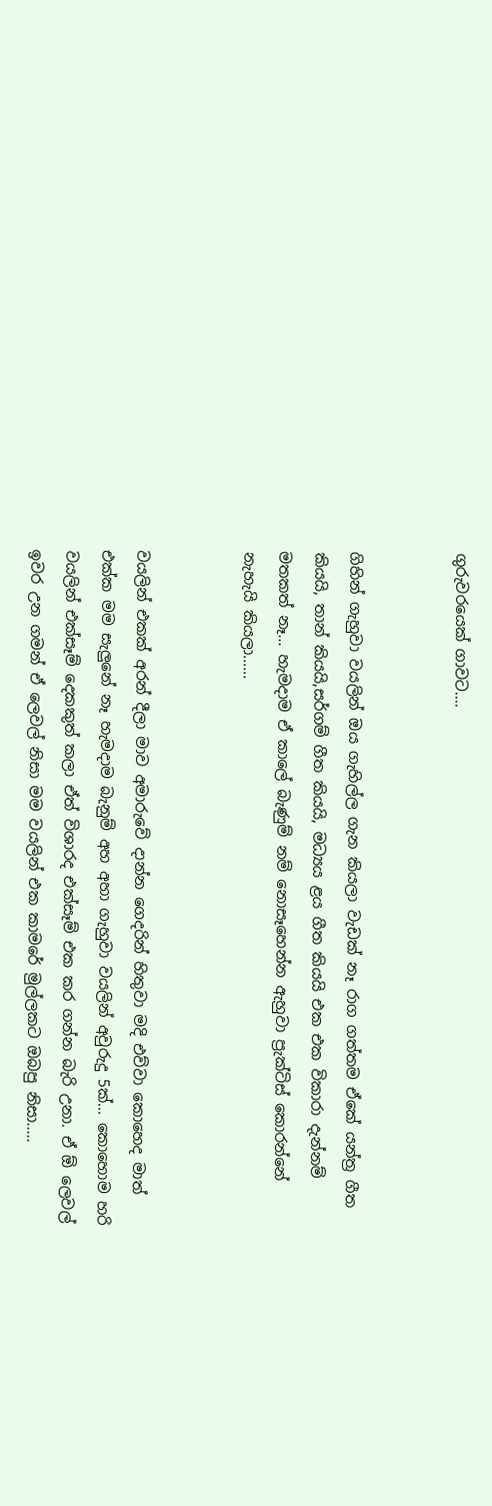ගුරුවරයෙක් ගාවට....


ගිහින් ගැහුවා වයලින් ඔය ගැහිල්ල ගැන කියලා වැඩක් නෑ රාග ගත්තම ඒකේ යන්ත්‍ර ගීත කියයි, තාන් කියයි,සර්ගම් ගීත කියයි, මධ්‍යය ළය ගීත කියයි එක එක විකාරා දැන්නම් මතකත් නෑ... හැමදාම ඒ කාලේ බැණුම් නම් නොසෑහෙන්න ඇහුවා ප්‍රැක්ටිස් කොරන්නේ නැහැයි කියලා......


වයලින් එකක් අරන් දීලා මාව අමාරුවේ දාන්න ගෙදරින් හිතුවා මදි එව්වා කොහෙද මාත් එක්ක මම සැලුනේ නෑ හැමදාම බැනුම් අහ අහා ගැහුවා වයලින් අවුරුදු 5ක්... කොහොම හරි වයලින් එක්සෑම් දෙකකුත් කලා ඒත් විශාරද එක්සෑම් එක කර ගන්න බැරි උනා. ඒ ඕ ලෙවල් ඉවර උන ගමන් ඒ ලෙවල් නිසා මම වයලින් එක කාමරේ මුල්ලකට ඔබපු නිසා.....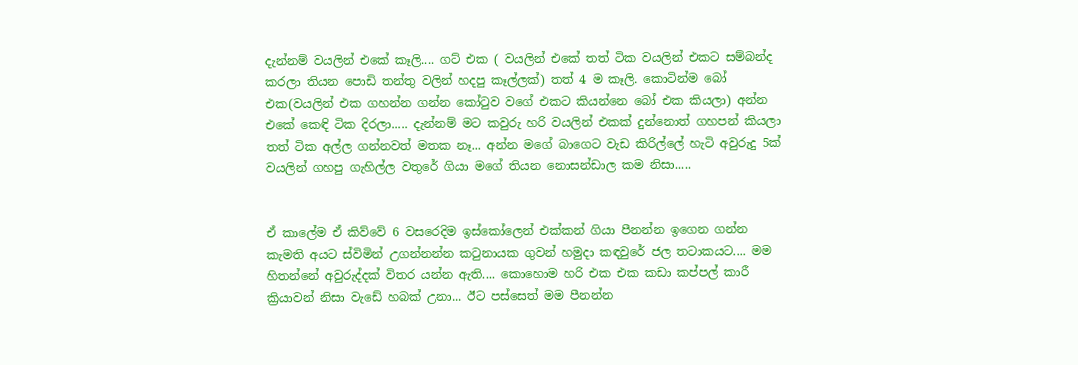දැන්නම් වයලින් එකේ කෑලි.... ගට් එක ( වයලින් එකේ තත් ටික වයලින් එකට සම්බන්ද කරලා තියන පොඩි තන්තු වලින් හදපු කෑල්ලක්) තත් 4 ම කෑලි. කොටින්ම බෝ එක(වයලින් එක ගහන්න ගන්න කෝ‍ටුව වගේ එකට කියන්නෙ බෝ එක කියලා) අන්න එකේ කෙඳි ටික දිරලා..... දැන්නම් මට කවුරු හරි වයලින් එකක් දුන්නොත් ගහපන් කියලා තත් ටික අල්ල ගන්නවත් මතක නෑ... අන්න මගේ බාගෙට වැඩ කිරිල්ලේ හැටි අවුරුදු 5ක් වයලින් ගහපු ගැහිල්ල වතුරේ ගියා මගේ තියන නොසන්ඩාල කම නිසා.....


ඒ කාලේම ඒ කිව්වේ 6 වසරෙදිම ඉස්කෝලෙන් එක්කන් ගියා පීනන්න ඉගෙන ගන්න කැමති අයට ස්විමින් උගන්නන්න ක‍ටුනායක ගුවන් හමුදා කඳවුරේ ජල තටාකයට.... මම හිතන්නේ අවුරුද්දක් විතර යන්න ඇති.... කොහොම හරි එක එක කඩා කප්පල් කාරී ක්‍රියාවන් නිසා වැඩේ හබක් උනා... ඊට පස්සෙත් මම පීනන්න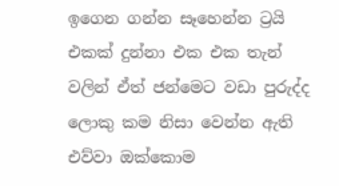ඉගෙන ගන්න සෑහෙන්න ට්‍රයි එකක් දුන්නා එක එක තැන් වලින් ඒත් ජන්මෙට වඩා පුරුද්ද ලොකු කම නිසා වෙන්න ඇති එව්වා ඔක්කොම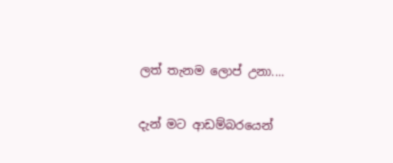ලත් තැනම ලොප් උනා....


දැන් මට ආඩම්බරයෙන්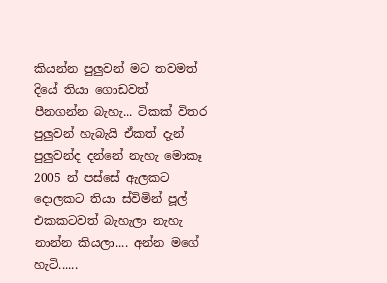කියන්න පුලුවන් මට තවමත් දියේ තියා ගොඩවත් පීනගන්න බැහැ... ටිකක් විතර පුලුවන් හැබැයි ඒකත් දැන් පුලුවන්ද දන්නේ නැහැ මොකෑ 2005 න් පස්සේ ඇලකට දොලකට තියා ස්විමින් පූල් එකකටවත් බැහැලා නැහැ නාන්න කියලා.... අන්න මගේ හැටි......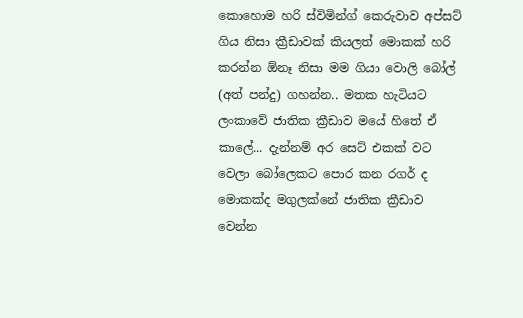කොහොම හරි ස්විමින්ග් කෙරුවාව අප්සට් ගිය නිසා ක්‍රීඩාවක් කියලත් මොකක් හරි කරන්න ඕනෑ නිසා මම ගියා වොලි බෝල් (අත් පන්දු) ගහන්න.. මතක හැටියට ලංකාවේ ජාතික ක්‍රීඩාව මයේ හිතේ ඒ කාලේ... දැන්නම් අර සෙට් එකක් වට වෙලා බෝලෙකට පොර කන රගර් ද මොකක්ද මගුලක්නේ ජාතික ක්‍රීඩාව වෙන්න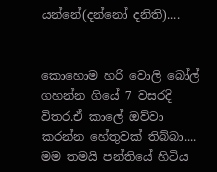යන්නේ(දන්නෝ දනිති)....


කොහොම හරි වොලි බෝල් ගහන්න ගියේ 7 වසරදි විතර.ඒ කාලේ ඔව්වා කරන්න හේතුවක් තිබ්බා.... මම තමයි පන්තියේ හිටිය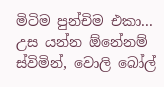මිටිම පුන්චිම එකා... උස යන්න ඕනේනම් ස්විමින්, වොලි බෝල්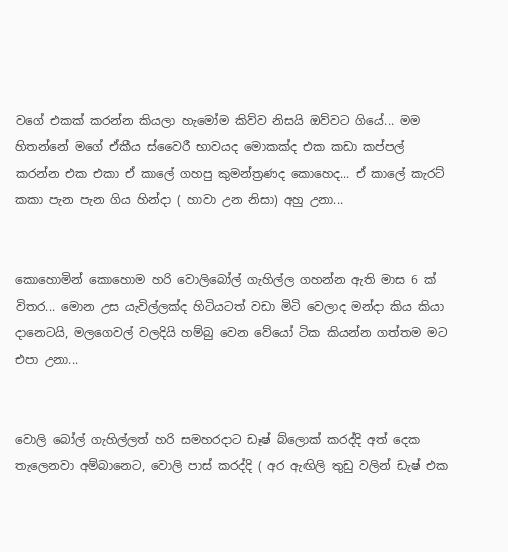වගේ එකක් කරන්න කියලා හැමෝම කිව්ව නිසයි ඔව්වට ගියේ... මම හිතන්නේ මගේ ඒකීය ස්වෛරී භාවයද මොකක්ද එක කඩා කප්පල් කරන්න එක එකා ඒ කාලේ ගහපු කුමන්ත්‍රණද කොහෙද... ඒ කාලේ කැරට් කකා පැන පැන ගිය හින්දා ( හාවා උන නිසා) අහු උනා...


කොහොමින් කොහොම හරි වොලිබෝල් ගැහිල්ල ගහන්න ඇති මාස 6 ක් විතර... මොන උස යැවිල්ලක්ද හිටියටත් වඩා මිටි වෙලාද මන්දා කිය කියා දානෙටයි, මලගෙවල් වලදියි හම්බු වෙන වේයෝ ටික කියන්න ගත්තම මට එපා උනා...


වොලි බෝල් ගැහිල්ලත් හරි සමහරදාට ඩෑෂ් බ්ලොක් කරද්දි අත් දෙක තැලෙනවා අම්බානෙට, වොලි පාස් කරද්දි ( අර ඇඟිලි තුඩු වලින් ඩැෂ් එක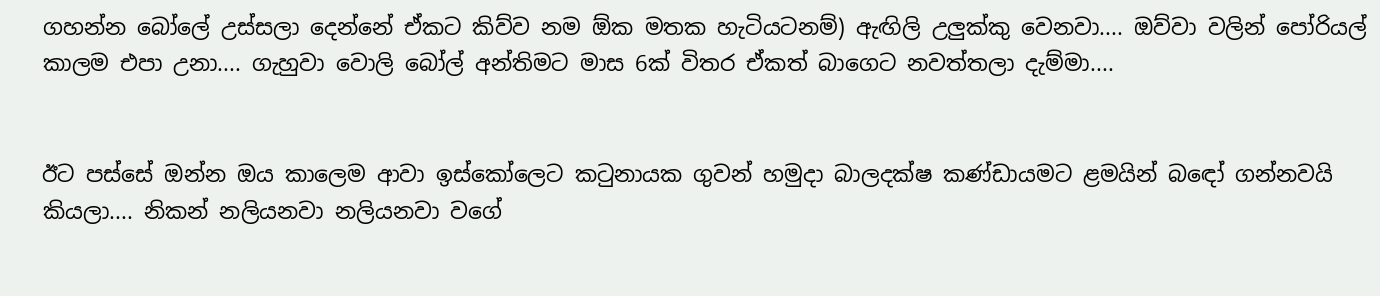ගහන්න බෝලේ උස්සලා දෙන්නේ ඒකට කිව්ව නම ඕක මතක හැටියටනම්) ඇඟිලි උලුක්කු වෙනවා.... ඔව්වා වලින් පෝරියල් කාලම එපා උනා.... ගැහුවා වොලි බෝල් අන්තිමට මාස 6ක් විතර ඒකත් බාගෙට නවත්තලා දැම්මා....


ඊට පස්සේ ඔන්න ඔය කාලෙම ආවා ඉස්කෝලෙට ක‍ටුනායක ගුවන් හමුදා බාලදක්ෂ කණ්ඩායමට ළමයින් බඳෝ ගන්නවයි කියලා.... නිකන් නලියනවා නලියනවා වගේ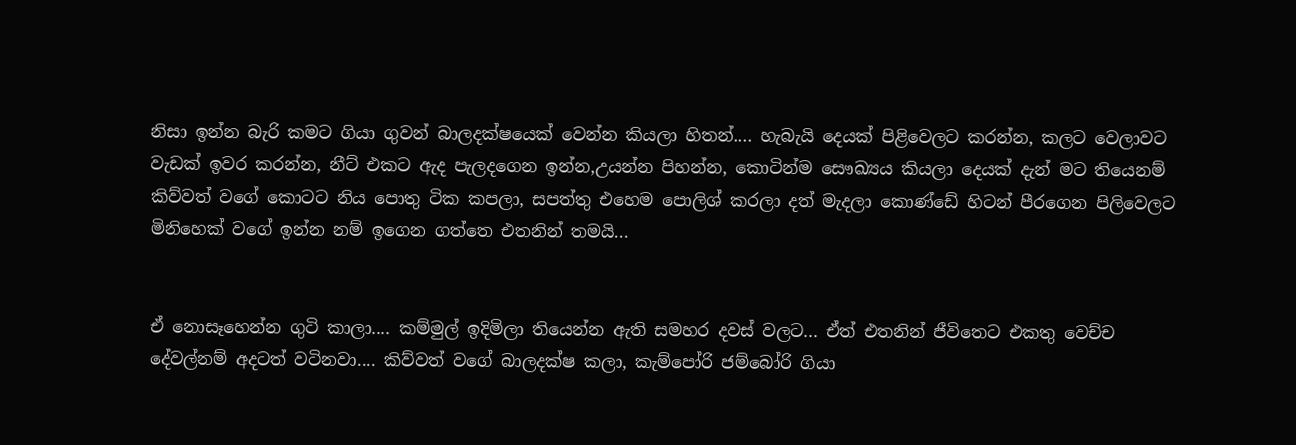නිසා ඉන්න බැරි කමට ගියා ගුවන් බාලදක්ෂයෙක් වෙන්න කියලා හිතන්.... හැබැයි දෙයක් පිළිවෙලට කරන්න, කලට වෙලාවට වැඩක් ඉවර කරන්න, නීට් එකට ඇද පැලදගෙන ඉන්න,උයන්න පිහන්න, කොටින්ම සෞඛ්‍යය කියලා දෙයක් දැන් මට තියෙනම් කිව්වත් වගේ කොටට නිය පොතු ටික කපලා, සපත්තු එහෙම පොලිශ් කරලා දත් මැදලා කොණ්ඩේ හිටන් පීරගෙන පිලිවෙලට මිනිහෙක් වගේ ඉන්න නම් ඉගෙන ගත්තෙ එතනින් තමයි...


ඒ නොසෑහෙන්න ගුටි කාලා.... කම්මුල් ඉදිමිලා තියෙන්න ඇති සමහර දවස් වලට... ඒත් එතනින් ජීවිතෙට එකතු වෙච්ච දේවල්නම් අදටත් වටිනවා.... කිව්වත් වගේ බාලදක්ෂ කලා, කැම්පෝරි ජම්බෝරි ගියා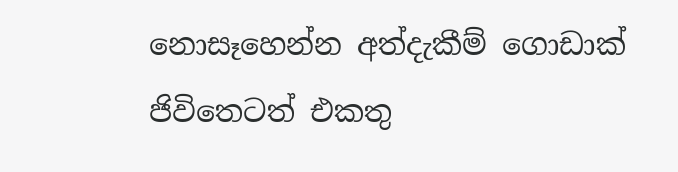නොසෑහෙන්න අත්දැකීම් ගොඩාක් ජිවිතෙටත් එකතු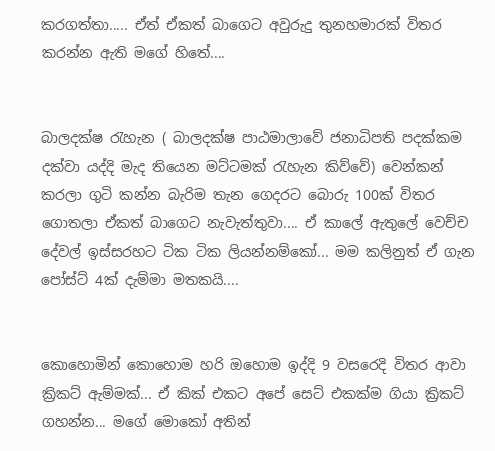කරගත්තා..... ඒත් ඒකත් බාගෙට අවුරුදු තුනහමාරක් විතර කරන්න ඇති මගේ හිතේ....


බාලදක්ෂ ‍රැහැන ( බාලදක්ෂ පාඨමාලාවේ ජනාධිපති පදක්කම දක්වා යද්දි මැද තියෙන මට්ටමක් ‍රැහැන කිව්වේ) වෙන්කන් කරලා ගුටි කන්න බැරිම තැන ගෙදරට බොරු 100ක් විතර ගොතලා ඒකත් බාගෙට නැවැත්තුවා.... ඒ කාලේ ඇතුලේ වෙච්ච දේවල් ඉස්සරහට ටික ටික ලියන්නම්කෝ... මම කලිනුත් ඒ ගැන පෝස්ට් 4ක් දැම්මා මතකයි....


කොහොමින් කොහොම හරි ඔහොම ඉද්දි 9 වසරෙදි විතර ආවා ක්‍රිකට් ඇම්මක්... ඒ කික් එකට අපේ සෙට් එකක්ම ගියා ක්‍රිකට් ගහන්න... මගේ මොකෝ අතින්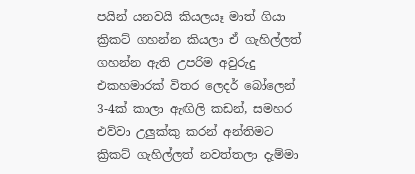පයින් යනවයි කියලයෑ මාත් ගියා ක්‍රිකට් ගහන්න කියලා ඒ ගැහිල්ලත් ගහන්න ඇති උපරිම අවුරුදු එකහමාරක් විතර ලෙදර් බෝලෙන් 3-4ක් කාලා ඇඟිලි කඩන්, සමහර එව්වා උලුක්කු කරන් අන්තිමට ක්‍රිකට් ගැහිල්ලත් නවත්තලා දැම්මා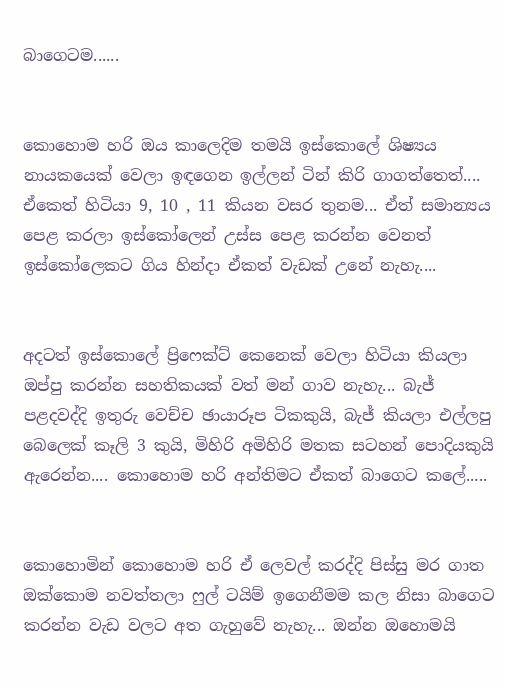බාගෙටම......


කොහොම හරි ඔය කාලෙදිම තමයි ඉස්කොලේ ශිෂ්‍යය නායකයෙක් වෙලා ඉඳගෙන ඉල්ලන් ටින් කිරි ගාගත්තෙත්.... ඒකෙත් හිටියා 9, 10 , 11 කියන වසර තුනම... ඒත් සමාන්‍යය පෙළ කරලා ඉස්කෝලෙන් උස්ස පෙළ කරන්න වෙනත් ඉස්කෝලෙකට ගිය හින්දා ඒකත් වැඩක් උනේ නැහැ....


අදටත් ඉස්කොලේ ප්‍රිෆෙක්ට් කෙනෙක් වෙලා හිටියා කියලා ඔප්පු කරන්න සහතිකයක් වත් මන් ගාව නැහැ... බැජ් පළදවද්දි ඉතුරු වෙච්ච ඡායාරූප ටිකකුයි, බැජ් කියලා එල්ලපු බෙලෙක් කෑලි 3 කුයි, මිහිරි අමිහිරි මතක සටහන් පොදියකුයි ඇරෙන්න.... කොහොම හරි අන්තිමට ඒකත් බාගෙට කලේ.....


කොහොමින් කොහොම හරි ඒ ලෙවල් කරද්දි පිස්සු මර ගාත ඔක්කොම නවත්තලා ෆුල් ටයිම් ඉගෙනීමම කල නිසා බාගෙට කරන්න වැඩ වලට අත ගැහුවේ නැහැ... ඔන්න ඔහොමයි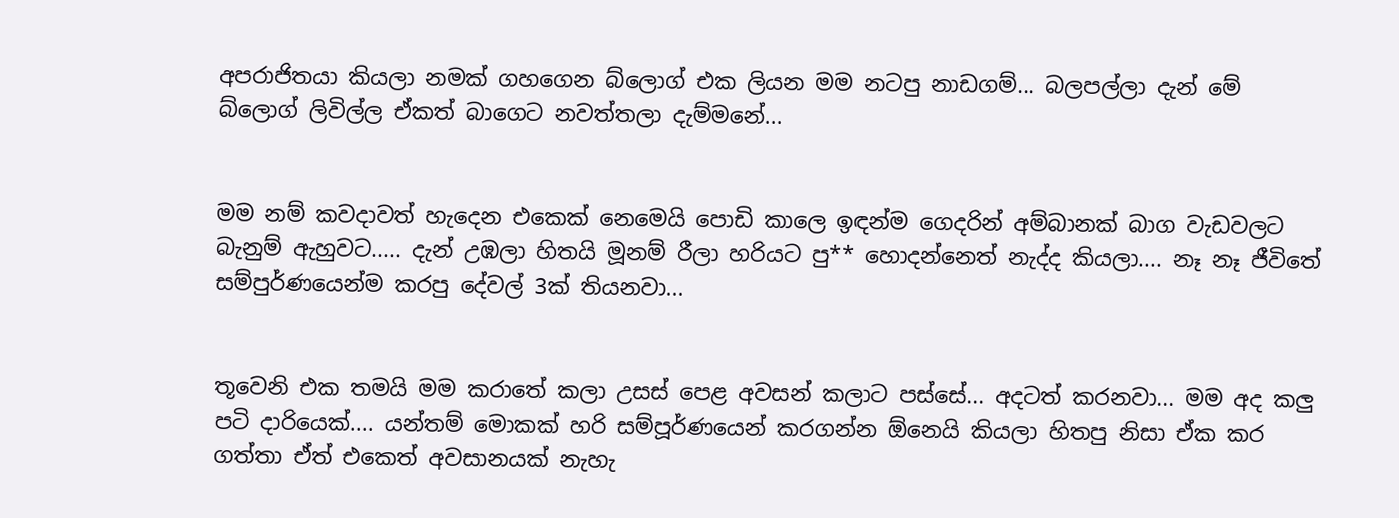අපරාජිතයා කියලා නමක් ගහගෙන බ්ලොග් එක ලියන මම නටපු නාඩගම්... බලපල්ලා දැන් මේ බ්ලොග් ලිවිල්ල ඒකත් බාගෙට නවත්තලා දැම්මනේ...


මම නම් කවදාවත් හැදෙන එකෙක් නෙමෙයි පොඩි කාලෙ ඉඳන්ම ගෙදරින් අම්බානක් බාග වැඩවලට බැනුම් ඇහුවට..... දැන් උඹලා හිතයි මූනම් රීලා හරියට පු** හොදන්නෙත් නැද්ද කියලා.... නෑ නෑ ජීවිතේ සම්පුර්ණයෙන්ම කරපු දේවල් 3ක් තියනවා...


තූවෙනි එක තමයි මම කරාතේ කලා උසස් පෙළ අවසන් කලාට පස්සේ... අදටත් කරනවා... මම අද කලු පටි දාරියෙක්.... යන්තම් මොකක් හරි සම්පූර්ණයෙන් කරගන්න ඕනෙයි කියලා හිතපු නිසා ඒක කර ගත්තා ඒත් එකෙත් අවසානයක් නැහැ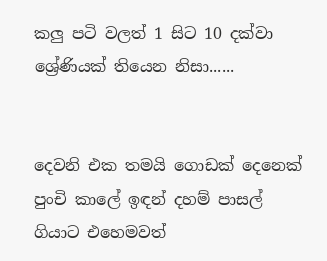කලු පටි වලත් 1 සිට 10 දක්වා ශ්‍රේණියක් තියෙන නිසා......


දෙවනි එක තමයි ගොඩක් දෙනෙක් පුංචි කාලේ ඉඳන් දහම් පාසල් ගියාට එහෙමවත්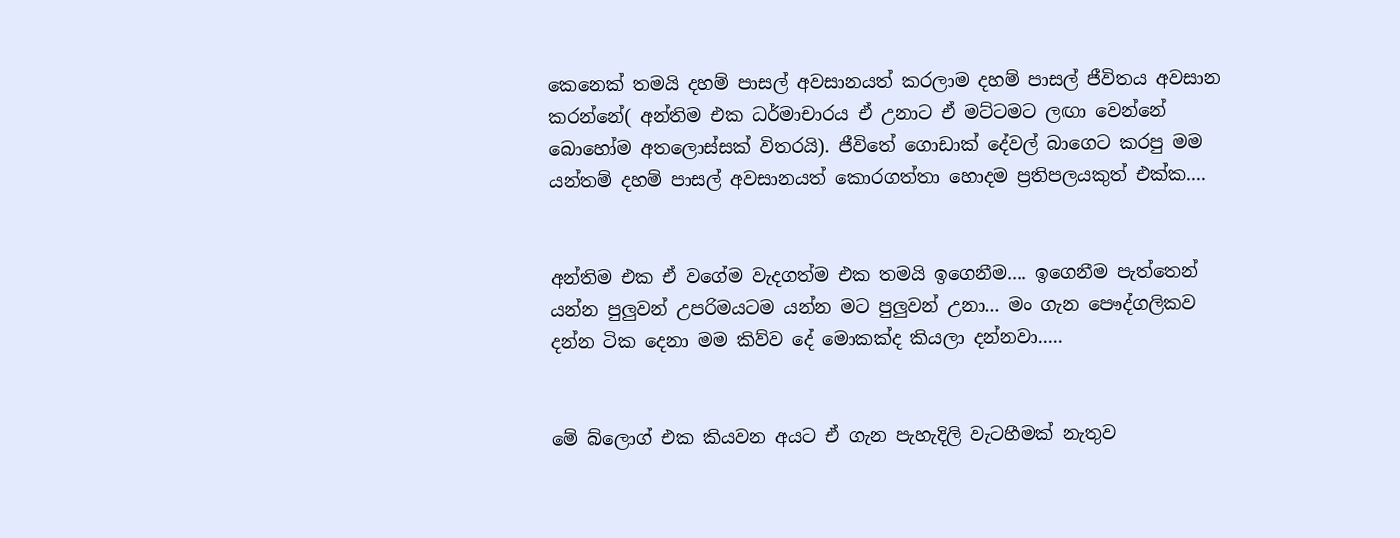කෙනෙක් තමයි දහම් පාසල් අවසානයත් කරලාම දහම් පාසල් ජීවිතය අවසාන කරන්නේ( අන්තිම එක ධර්මාචාරය ඒ උනාට ඒ මට්ටමට ලඟා වෙන්නේ බොහෝම අතලොස්සක් විතරයි). ජීවිතේ ගොඩාක් දේවල් බාගෙට කරපු මම යන්තම් දහම් පාසල් අවසානයත් කොරගත්තා හොදම ප්‍රතිපලයකුත් එක්ක....


අන්තිම එක ඒ වගේම වැදගත්ම එක තමයි ඉගෙනීම.... ඉගෙනීම පැත්තෙන් යන්න පුලුවන් උපරිමයටම යන්න මට පුලුවන් උනා... මං ගැන පෞද්ගලිකව දන්න ටික දෙනා මම කිව්ව දේ මොකක්ද කියලා දන්නවා.....


මේ බ්ලොග් එක කියවන අයට ඒ ගැන පැහැදිලි වැටහීමක් නැතුව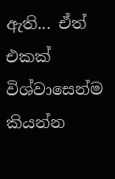ඇති... ඒත් එකක් විශ්වාසෙන්ම කියන්න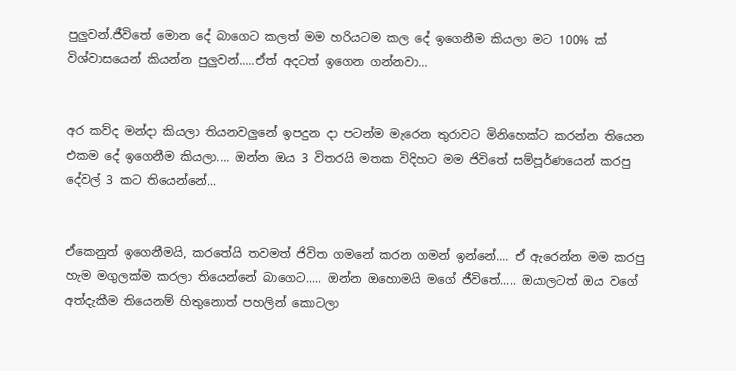පුලුවන්.ජීවිතේ මොන දේ බාගෙට කලත් මම හරියටම කල දේ ඉගෙනීම කියලා මට 100% ක් විශ්වාසයෙන් කියන්න පුලුවන්.....ඒත් අදටත් ඉගෙන ගන්නවා...


අර කව්ද මන්දා කියලා තියනවලුනේ ඉපදුන දා පටන්ම මැරෙන තුරාවට මිනිහෙක්ට කරන්න තියෙන එකම දේ ඉගෙනීම කියලා.... ඔන්න ඔය 3 විතරයි මතක විදිහට මම ජිවිතේ සම්පූර්ණයෙන් කරපු දේවල් 3 කට තියෙන්නේ...


ඒකෙනුත් ඉගෙනීමයි, කරතේයි තවමත් ජිවිත ගමනේ කරන ගමන් ඉන්නේ.... ඒ ඇරෙන්න මම කරපු හැම මගුලක්ම කරලා තියෙන්නේ බාගෙට..... ඔන්න ඔහොමයි මගේ ජීවිතේ..... ඔයාලටත් ඔය වගේ අත්දැකීම තියෙනම් හිතුනොත් පහලින් කොටලා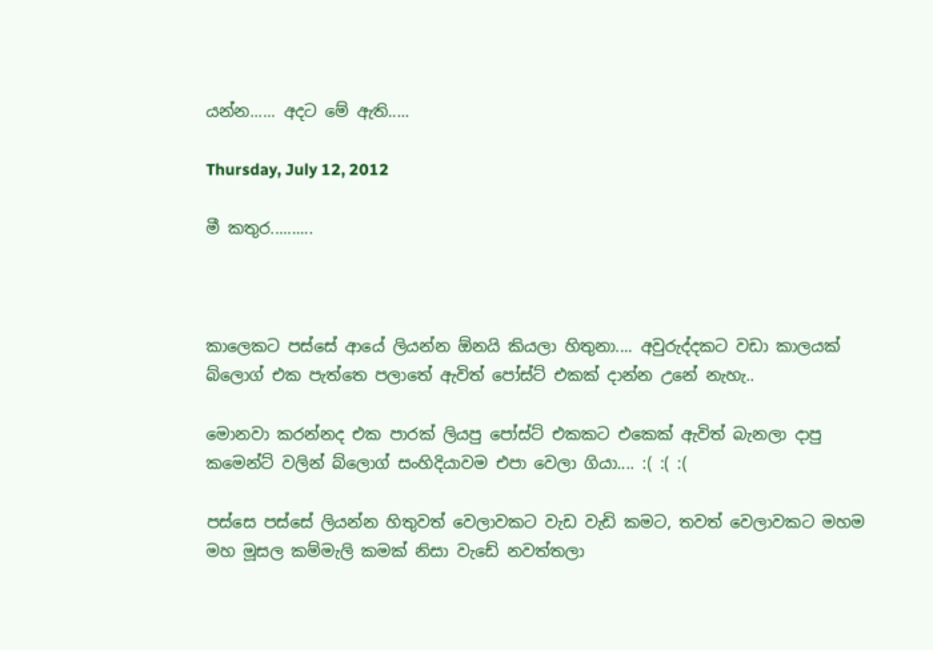යන්න...... අදට මේ ඇති.....

Thursday, July 12, 2012

මී කතුර..........



කාලෙකට පස්සේ ආයේ ලියන්න ඕනයි කියලා හිතුනා.... අවුරුද්දකට වඩා කාලයක් බ්ලොග් එක පැත්තෙ පලාතේ ඇවිත් පෝස්ට් එකක් දාන්න උනේ නැහැ..

මොනවා කරන්නද එක පාරක් ලියපු පෝස්ට් එකකට එකෙක් ඇවිත් බැනලා දාපු කමෙන්ට් වලින් බ්ලොග් සංහිදියාවම එපා වෙලා ගියා.... :( :( :(

පස්සෙ පස්සේ ලියන්න හිතුවත් වෙලාවකට වැඩ වැඩි කමට, තවත් වෙලාවකට මහම මහ මූසල කම්මැලි කමක් නිසා වැඩේ නවත්තලා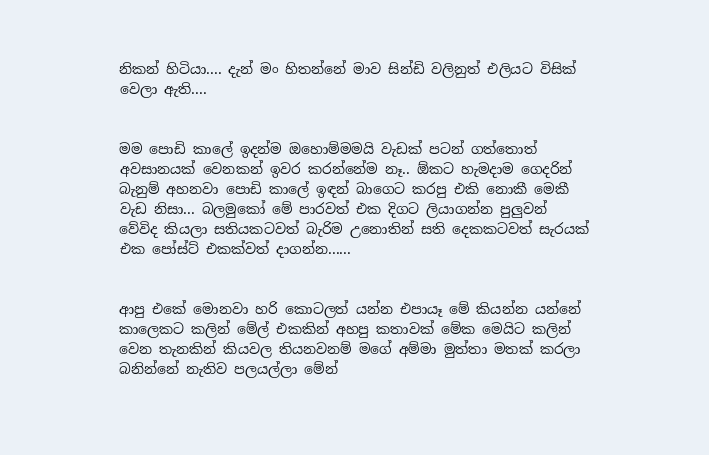නිකන් හිටියා.... දැන් මං හිතන්නේ මාව සින්ඩි වලිනුත් එලියට විසික් වෙලා ඇති....


මම පොඩි කාලේ ඉදන්ම ඔහොම්මමයි වැඩක් පටන් ගත්තොත් අවසානයක් වෙනකන් ඉවර කරන්නේම නෑ.. ඕකට හැමදාම ගෙදරින් බැනුම් අහනවා පොඩි කාලේ ඉඳන් බාගෙට කරපු එකි නොකී මෙකී වැඩ නිසා... බලමුකෝ මේ පාරවත් එක දිගට ලියාගන්න පුලුවන් වේවිද කියලා සතියකටවත් බැරිම උනොතින් සති දෙකකටවත් සැරයක් එක පෝස්ට් එකක්වත් දාගන්න......


ආපු එකේ මොනවා හරි කොටලත් යන්න එපායෑ මේ කියන්න යන්නේ කාලෙකට කලින් මේල් එකකින් අහපු කතාවක් මේක මෙයිට කලින් වෙන තැනකින් කියවල තියනවනම් මගේ අම්මා මුත්තා මතක් කරලා බනින්නේ නැතිව පලයල්ලා මේන්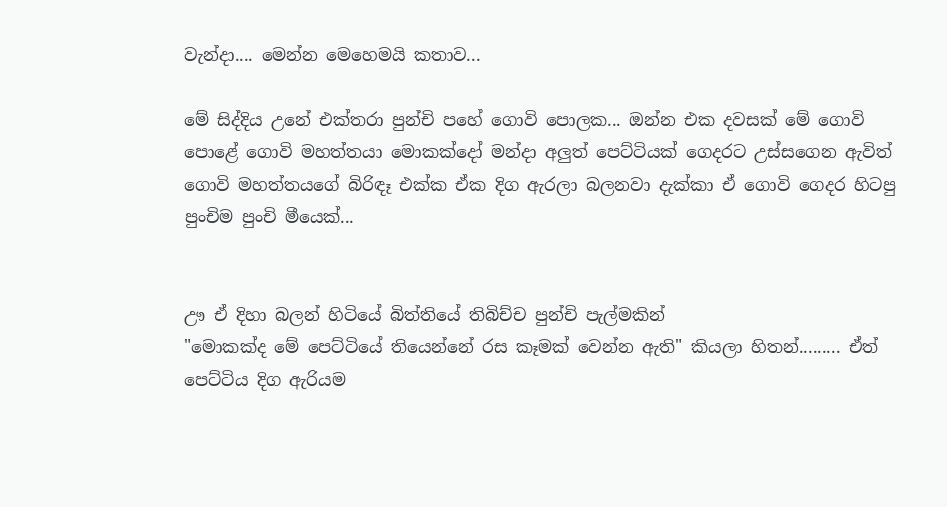වැන්දා.... මෙන්න මෙහෙමයි කතාව...

මේ සිද්දිය උනේ එක්තරා පුන්චි පහේ ගොවි පොලක... ඔන්න එක දවසක් මේ ගොවි පොළේ ගොවි මහත්තයා මොකක්දෝ මන්දා අලුත් පෙට්ටියක් ගෙදරට උස්සගෙන ඇවිත් ගොවි මහත්තයගේ බිරිඳෑ එක්ක ඒක දිග ඇරලා බලනවා දැක්කා ඒ ගොවි ගෙදර හිටපු පුංචිම පුංචි මීයෙක්...


ඌ ඒ දිහා බලන් හිටියේ බිත්තියේ තිබිච්ච පුන්චි පැල්මකින්
"මොකක්ද මේ පෙට්ටියේ තියෙන්නේ රස කෑමක් වෙන්න ඇති" කියලා හිතන්......... ඒත් පෙට්ටිය දිග ඇරියම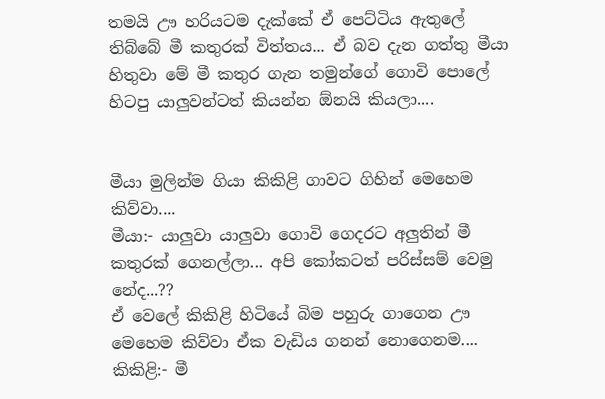තමයි ඌ හරියටම දැක්කේ ඒ පෙට්ටිය ඇතුලේ තිබ්බේ මී කතුරක් විත්තය... ඒ බව දැන ගත්තු මීයා හිතුවා මේ මී කතුර ගැන තමුන්ගේ ගොවි පොලේ හිටපු යාලුවන්ටත් කියන්න ඕනයි කියලා....


මීයා මුලින්ම ගියා කිකිළි ගාවට ගිහින් මෙහෙම කිව්වා....
මීයා:- යාලුවා යාලුවා ගොවි ගෙදරට අලුතින් මී කතුරක් ගෙනල්ලා... අපි කෝකටත් පරිස්සම් වෙමු නේද...??
ඒ වෙලේ කිකිළි හිටියේ බිම පහුරු ගාගෙන ඌ මෙහෙම කිව්වා ඒක වැඩිය ගනන් නොගෙනම....
කිකිළි:- මී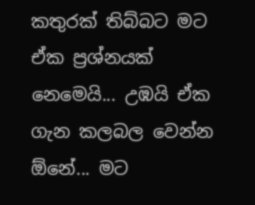කතුරක් තිබ්බට මට ඒක ප්‍රශ්නයක් නෙමෙයි... උඹයි ඒක ගැන කලබල වෙන්න ඕනේ... මට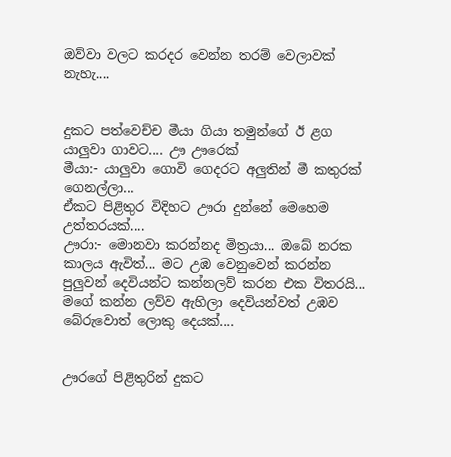ඔව්වා වලට කරදර වෙන්න තරම් වෙලාවක් නැහැ....


දුකට පත්වෙච්ච මීයා ගියා තමුන්ගේ ඊ ළග යාලුවා ගාවට.... ඌ ඌරෙක්
මීයා:- යාලුවා ගොවි ගෙදරට අලුතින් මී කතුරක් ගෙනල්ලා...
ඒකට පිළිතුර විදිහට ඌරා දුන්නේ මෙහෙම උත්තරයක්....
ඌරා:- මොනවා කරන්නද මිත්‍රයා... ඔබේ නරක කාලය ඇවිත්... මට උඹ වෙනුවෙන් කරන්න පුලුවන් දෙවියන්ට කන්නලව් කරන එක විතරයි... මගේ කන්න ලව්ව ඇහිලා දෙවියන්වත් උඹව බේරුවොත් ලොකු දෙයක්....


ඌරගේ පිළිතුරින් දුකට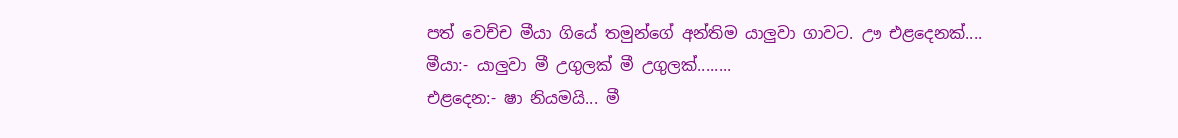පත් වෙච්ච මීයා ගියේ තමුන්ගේ අන්තිම යාලුවා ගාවට. ඌ එළදෙනක්....
මීයා:- යාලුවා මී උගුලක් මී උගුලක්........
එළදෙන:- ෂා නියමයි... මී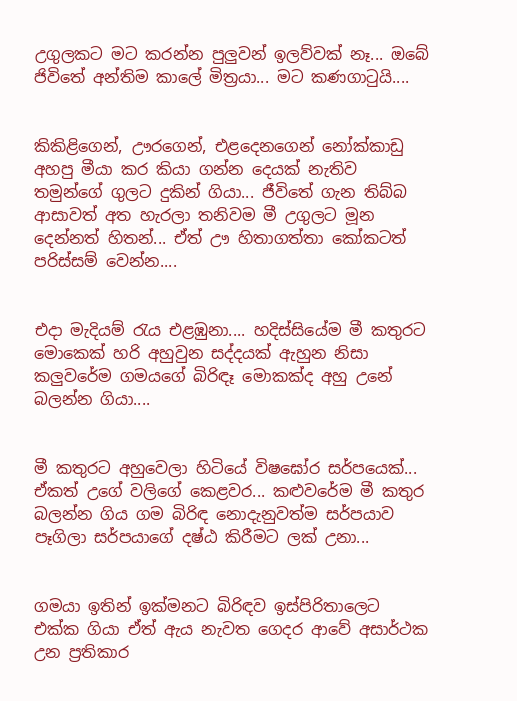උගුලකට මට කරන්න පුලුවන් ඉලව්වක් නෑ... ඔබේ ජිවිතේ අන්තිම කාලේ මිත්‍රයා... මට කණගා‍ටුයි....


කිකිළිගෙන්, ඌරගෙන්, එළදෙනගෙන් නෝක්කාඩු අහපු මීයා කර කියා ගන්න දෙයක් නැතිව තමුන්ගේ ගුලට දුකින් ගියා... ජීවිතේ ගැන තිබ්බ ආසාවත් අත හැරලා තනිවම මී උගුලට මූන දෙන්නත් හිතන්... ඒත් ඌ හිතාගත්තා කෝකටත් පරිස්සම් වෙන්න....


එදා මැදියම් ‍රැය එළඹුනා.... හදිස්සියේම මී කතුරට මොකෙක් හරි අහුවුන සද්දයක් ඇහුන නිසා කලුවරේම ගමයගේ බිරිඳෑ මොකක්ද අහු උනේ බලන්න ගියා....


මී කතුරට අහුවෙලා හිටියේ විෂඝෝර සර්පයෙක්... ඒකත් උගේ වලිගේ කෙළවර... කළුවරේම මී කතුර බලන්න ගිය ගම බිරිඳ නොදැනුවත්ම සර්පයාව පෑගිලා සර්පයාගේ දෂ්ඨ කිරීමට ලක් උනා...


ගමයා ඉතින් ඉක්මනට බිරිඳව ඉස්පිරිතාලෙට එක්ක ගියා ඒත් ඇය නැවත ගෙදර ආවේ අසාර්ථක උන ප්‍රතිකාර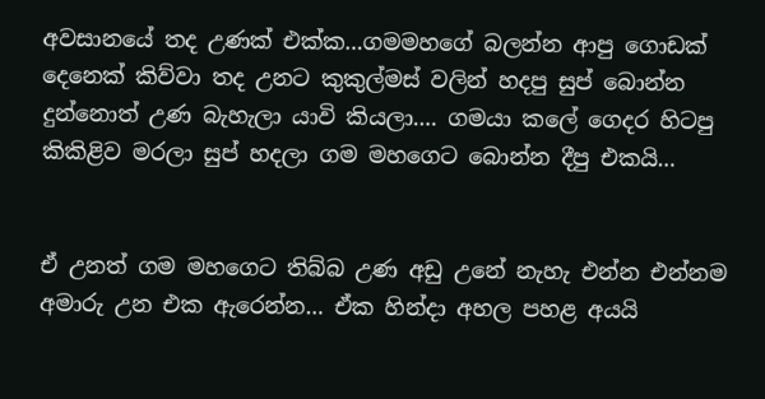අවසානයේ තද උණක් එක්ක...ගමමහගේ බලන්න ආපු ගොඩක් දෙනෙක් කිව්වා තද උනට කුකුල්මස් වලින් හදපු සුප් බොන්න දුන්නොත් උණ බැහැලා යාවි කියලා.... ගමයා කලේ ගෙදර හිටපු කිකිළිව මරලා සුප් හදලා ගම මහගෙට බොන්න දීපු එකයි...


ඒ උනත් ගම මහගෙට තිබ්බ උණ අඩු උනේ නැහැ එන්න එන්නම අමාරු උන එක ඇරෙන්න... ඒක හින්දා අහල පහළ අයයි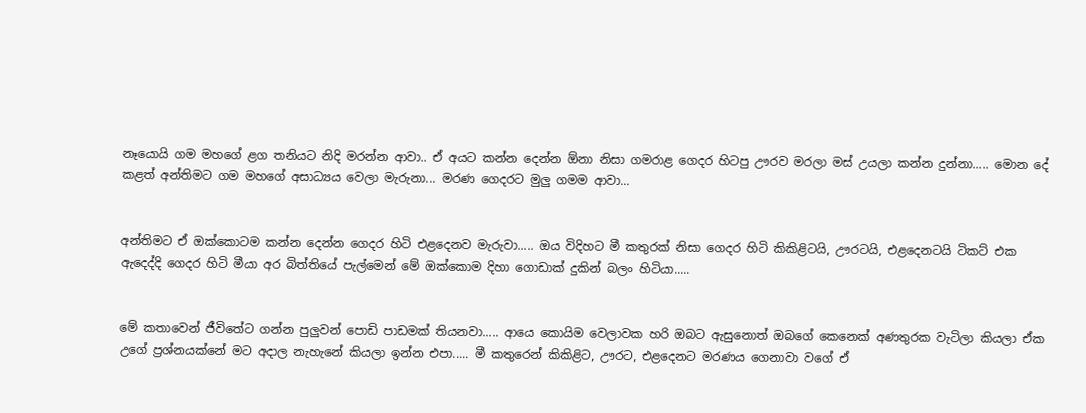නෑයොයි ගම මහගේ ළග තනියට නිදි මරන්න ආවා.. ඒ අයට කන්න දෙන්න ඕනා නිසා ගමරාළ ගෙදර හිටපු ඌරව මරලා මස් උයලා කන්න දුන්නා..... මොන දේ කළත් අන්තිමට ගම මහගේ අසාධ්‍යය වෙලා මැරුනා... මරණ ගෙදරට මුලු ගමම ආවා...


අන්තිමට ඒ ඔක්කොටම කන්න දෙන්න ගෙදර හිටි එළදෙනව මැරුවා..... ඔය විදිහට මී කතුරක් නිසා ගෙදර හිටි කිකිළිටයි, ඌරටයි, එළදෙනටයි ටිකට් එක ඇදෙද්දි ගෙදර හිටි මීයා අර බිත්තියේ පැල්මෙන් මේ ඔක්කොම දිහා ගොඩාක් දුකින් බලං හිටියා.....


මේ කතාවෙන් ජීවිතේට ගන්න පුලුවන් පොඩි පාඩමක් තියනවා..... ආයෙ කොයිම වෙලාවක හරි ඔබට ඇසුනොත් ඔබගේ කෙනෙක් අණතුරක වැටිලා කියලා ඒක උගේ ප්‍රශ්නයක්නේ මට අදාල නැහැනේ කියලා ඉන්න එපා..... මී කතුරෙන් කිකිළිට, ඌරට, එළදෙනට මරණය ගෙනාවා වගේ ඒ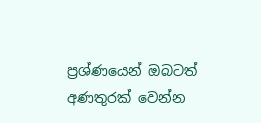ප්‍රශ්ණයෙන් ඔබටත් අණතුරක් වෙන්න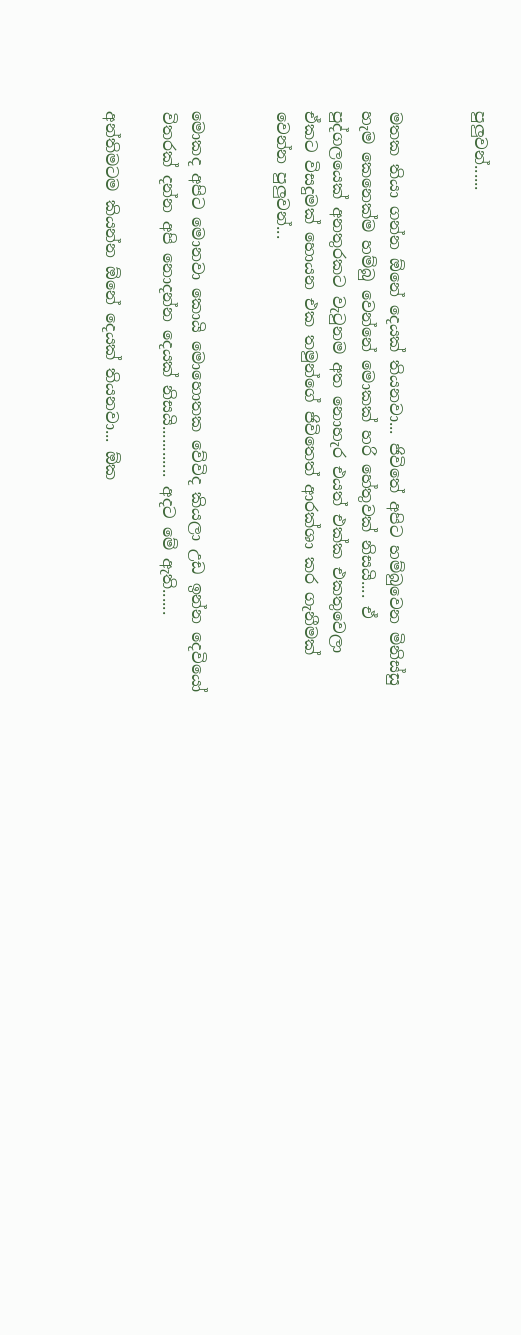පුලුවන්......


මතක තියා ගන්න ඕනේ දෙයක් තියනවා... ජිවිතේ අපිට හම්බුවෙන මිනිස්සු හැම කෙනෙක්ම හම්බු වෙන්නේ මොකක් හරි හේතුවක් නිසයි.... ඒ පුද්ගලයෙක් අනතුරකට වැ‍ටුනම අත නොහැර එයත් එක්ක එකතුවෙලා ඒකට විසදුමක් හොයන එක තමුන්ගේ ජිවිතෙත් ආරක්ශා කර ගැනීමක් වෙන්න පුලුවන්...


මොකද අපිට මොනවා කොයි මොහොතක වේවිද කියලා උඩ ඉන්න දෙවියෝ විතරක් දන්න අපි නොදන්න දෙයක් නිසයි............ අදට මේ ඇති......

අන්තිමටම කියන්න ඕනේ දෙයක් තියනවා... ඕක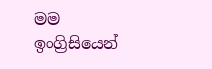මම ඉංග්‍රිසියෙන්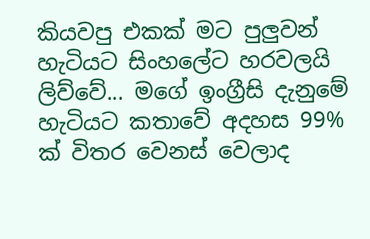කියවපු එකක් මට පුලුවන් හැටියට සිංහලේට හරවලයි ලිව්වේ... මගේ ඉංග්‍රීසි දැනුමේ හැටියට කතාවේ අදහස 99% ක් විතර වෙනස් වෙලාද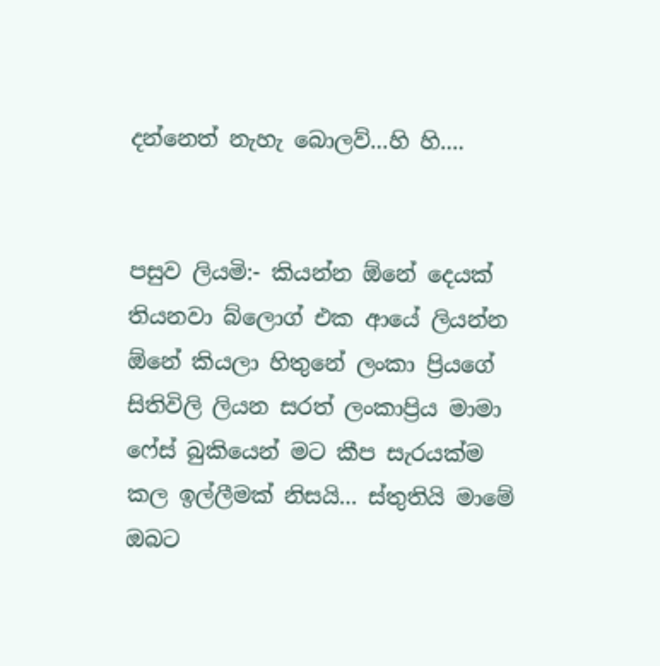දන්නෙත් නැහැ බොලව්...හි හි....


පසුව ලියමි:- කියන්න ඕනේ දෙයක් තියනවා බ්ලොග් එක ආයේ ලියන්න ඕනේ කියලා හිතුනේ ලංකා ප්‍රියගේ සිතිවිලි ලියන සරත් ලංකාප්‍රිය මාමා ෆේස් බුකියෙන් මට කීප සැරයක්ම කල ඉල්ලීමක් නිසයි... ස්තුතියි මාමේ ඔබට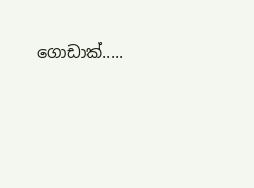ගොඩාක්.....